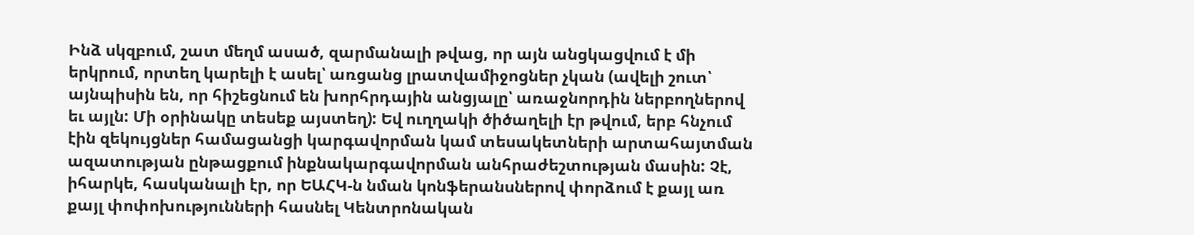Ինձ սկզբում, շատ մեղմ ասած, զարմանալի թվաց, որ այն անցկացվում է մի երկրում, որտեղ կարելի է ասել՝ առցանց լրատվամիջոցներ չկան (ավելի շուտ՝ այնպիսին են, որ հիշեցնում են խորհրդային անցյալը՝ առաջնորդին ներբողներով եւ այլն: Մի օրինակը տեսեք այստեղ): Եվ ուղղակի ծիծաղելի էր թվում, երբ հնչում էին զեկույցներ համացանցի կարգավորման կամ տեսակետների արտահայտման ազատության ընթացքում ինքնակարգավորման անհրաժեշտության մասին: Չէ, իհարկե, հասկանալի էր, որ ԵԱՀԿ-ն նման կոնֆերանսներով փորձում է քայլ առ քայլ փոփոխությունների հասնել Կենտրոնական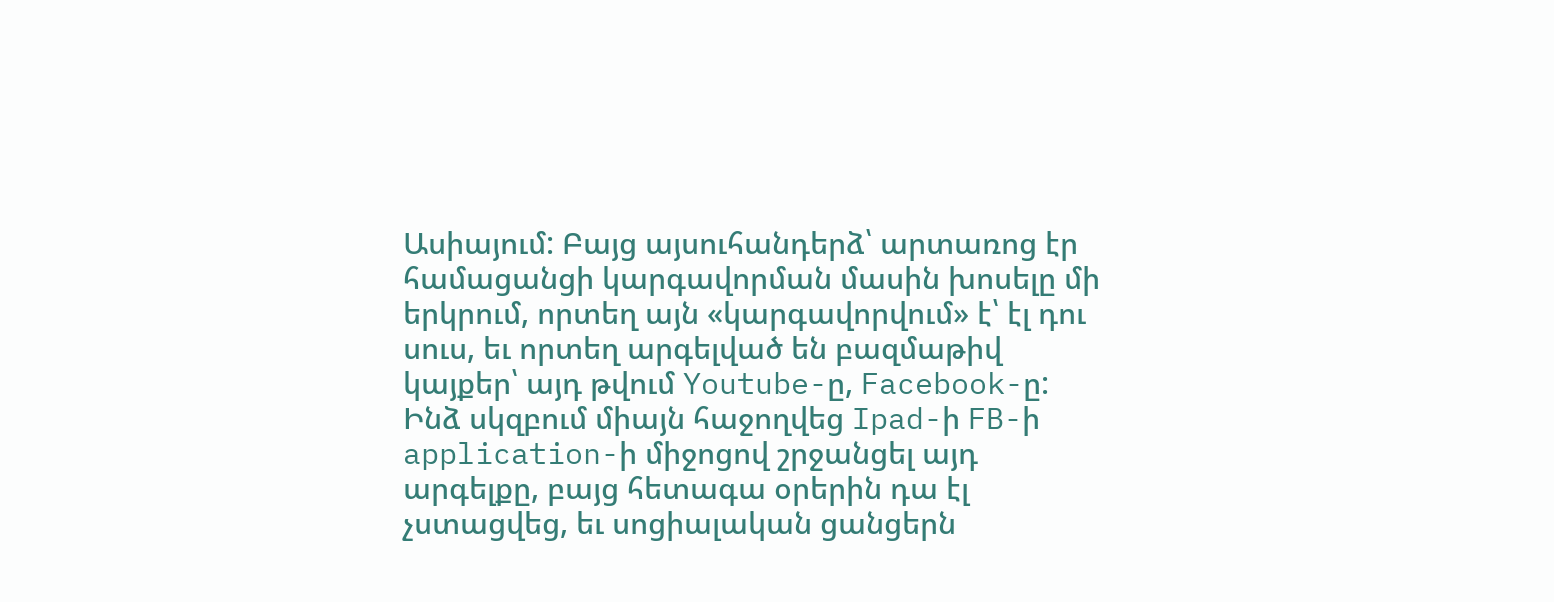Ասիայում: Բայց այսուհանդերձ՝ արտառոց էր համացանցի կարգավորման մասին խոսելը մի երկրում, որտեղ այն «կարգավորվում» է՝ էլ դու սուս, եւ որտեղ արգելված են բազմաթիվ կայքեր՝ այդ թվում Youtube-ը, Facebook-ը: Ինձ սկզբում միայն հաջողվեց Ipad-ի FB-ի application-ի միջոցով շրջանցել այդ արգելքը, բայց հետագա օրերին դա էլ չստացվեց, եւ սոցիալական ցանցերն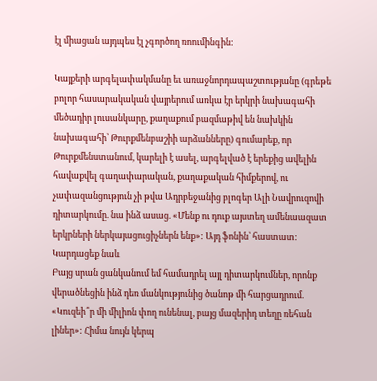էլ միացան այդպես էլ չգործող ռոումինգին:

Կայքերի արգելափակմանը եւ առաջնորդապաշտությանը (գրեթե բոլոր հասարակական վայրերում առկա էր երկրի նախագահի մեծադիր լուսանկարը, քաղաքում բազմաթիվ են նախկին նախագահի՝ Թուրքմենբաշիի արձանները) գումարեք, որ Թուրքմենստանում, կարելի է ասել, արգելված է երեքից ավելին հավաքվել գաղափարական, քաղաքական հիմքերով, ու չափազանցություն չի թվա Ադրբեջանից բլոգեր Ալի Նավրուզովի դիտարկումը. նա ինձ ասաց. «Մենք ու դուք այստեղ ամենաազատ երկրների ներկայացուցիչներն ենք»: Այդ ֆոնին՝ հաստատ:
Կարդացեք նաև
Բայց սրան ցանկանում եմ համադրել այլ դիտարկումներ, որոնք վերածնեցին ինձ դեռ մանկությունից ծանոթ մի հարցադրում. «Կուզեի՞ր մի միլիոն փող ունենալ, բայց մազերիդ տեղը ռեհան լիներ»: Հիմա նույն կերպ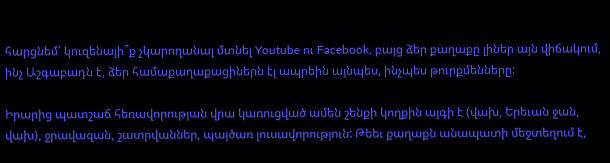հարցնեմ՝ կուզենայի՞ք չկարողանալ մտնել Youtube ու Facebook, բայց ձեր քաղաքը լիներ այն վիճակում, ինչ Աշգաբադն է, ձեր համաքաղաքացիներն էլ ապրեին այնպես, ինչպես թուրքմենները:

Իրարից պատշաճ հեռավորության վրա կառուցված ամեն շենքի կողքին այգի է (վախ, Երեւան ջան, վախ), ջրավազան, շատրվաններ, պայծառ լուսավորություն: Թեեւ քաղաքն անապատի մեջտեղում է,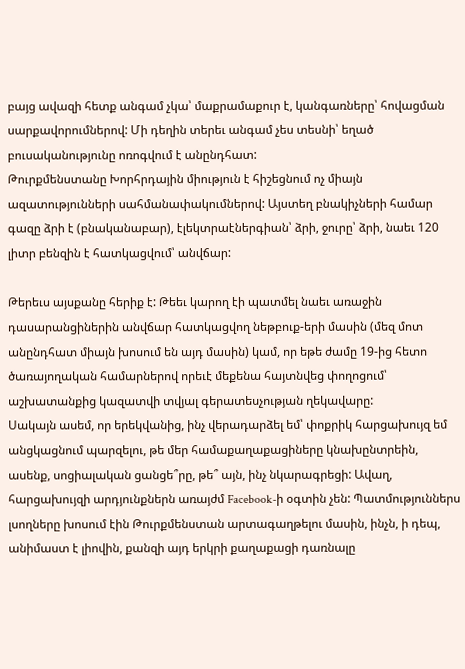բայց ավազի հետք անգամ չկա՝ մաքրամաքուր է, կանգառները՝ հովացման սարքավորումներով: Մի դեղին տերեւ անգամ չես տեսնի՝ եղած բուսականությունը ոռոգվում է անընդհատ:
Թուրքմենստանը Խորհրդային միություն է հիշեցնում ոչ միայն ազատությունների սահմանափակումներով: Այստեղ բնակիչների համար գազը ձրի է (բնականաբար), էլեկտրաէներգիան՝ ձրի, ջուրը՝ ձրի, նաեւ 120 լիտր բենզին է հատկացվում՝ անվճար:

Թերեւս այսքանը հերիք է: Թեեւ կարող էի պատմել նաեւ առաջին դասարանցիներին անվճար հատկացվող նեթբուք-երի մասին (մեզ մոտ անընդհատ միայն խոսում են այդ մասին) կամ, որ եթե ժամը 19-ից հետո ծառայողական համարներով որեւէ մեքենա հայտնվեց փողոցում՝ աշխատանքից կազատվի տվյալ գերատեսչության ղեկավարը:
Սակայն ասեմ, որ երեկվանից, ինչ վերադարձել եմ՝ փոքրիկ հարցախույզ եմ անցկացնում պարզելու, թե մեր համաքաղաքացիները կնախընտրեին, ասենք, սոցիալական ցանցե՞րը, թե՞ այն, ինչ նկարագրեցի: Ավաղ, հարցախույզի արդյունքներն առայժմ Facebook-ի օգտին չեն: Պատմություններս լսողները խոսում էին Թուրքմենստան արտագաղթելու մասին, ինչն, ի դեպ, անիմաստ է լիովին, քանզի այդ երկրի քաղաքացի դառնալը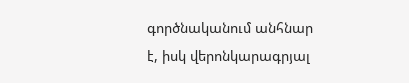գործնականում անհնար է, իսկ վերոնկարագրյալ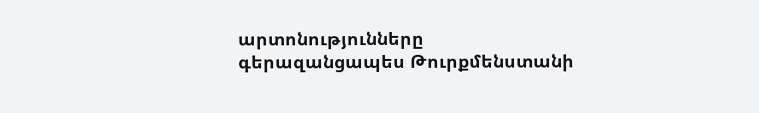արտոնությունները գերազանցապես Թուրքմենստանի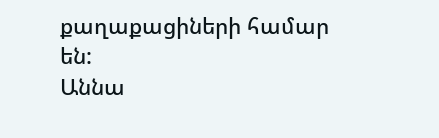քաղաքացիների համար են:
Աննա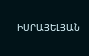ԻՍՐԱՅԵԼՅԱՆ